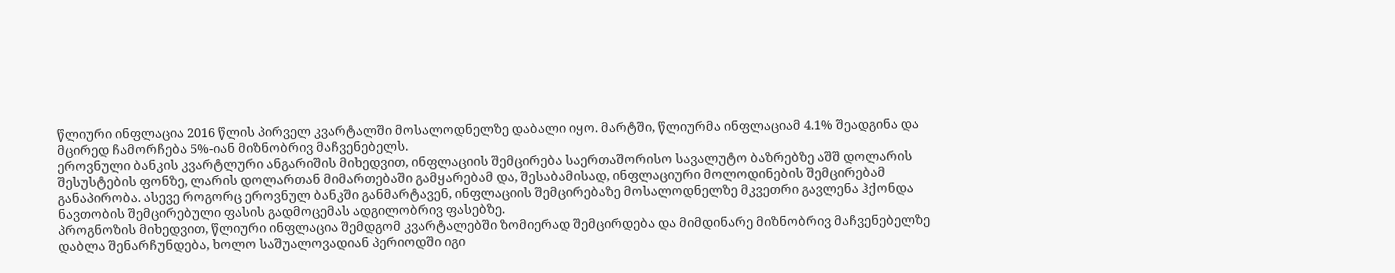წლიური ინფლაცია 2016 წლის პირველ კვარტალში მოსალოდნელზე დაბალი იყო. მარტში, წლიურმა ინფლაციამ 4.1% შეადგინა და მცირედ ჩამორჩება 5%-იან მიზნობრივ მაჩვენებელს.
ეროვნული ბანკის კვარტლური ანგარიშის მიხედვით, ინფლაციის შემცირება საერთაშორისო სავალუტო ბაზრებზე აშშ დოლარის შესუსტების ფონზე, ლარის დოლართან მიმართებაში გამყარებამ და, შესაბამისად, ინფლაციური მოლოდინების შემცირებამ განაპირობა. ასევე როგორც ეროვნულ ბანკში განმარტავენ, ინფლაციის შემცირებაზე მოსალოდნელზე მკვეთრი გავლენა ჰქონდა ნავთობის შემცირებული ფასის გადმოცემას ადგილობრივ ფასებზე.
პროგნოზის მიხედვით, წლიური ინფლაცია შემდგომ კვარტალებში ზომიერად შემცირდება და მიმდინარე მიზნობრივ მაჩვენებელზე დაბლა შენარჩუნდება, ხოლო საშუალოვადიან პერიოდში იგი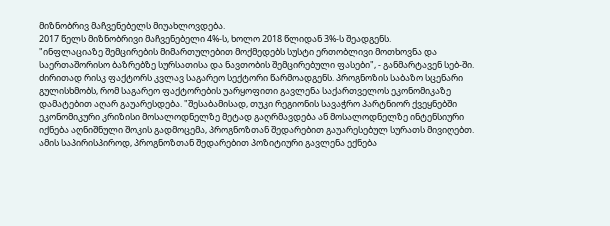მიზნობრივ მაჩვენებელს მიუახლოვდება.
2017 წელს მიზნობრივი მაჩვენებელი 4%-ს, ხოლო 2018 წლიდან 3%-ს შეადგენს.
"ინფლაციაზე შემცირების მიმართულებით მოქმედებს სუსტი ერთობლივი მოთხოვნა და საერთაშორისო ბაზრებზე სურსათისა და ნავთობის შემცირებული ფასები", - განმარტავენ სებ-ში.
ძირითად რისკ ფაქტორს კვლავ საგარეო სექტორი წარმოადგენს. პროგნოზის საბაზო სცენარი გულისხმობს, რომ საგარეო ფაქტორების უარყოფითი გავლენა საქართველოს ეკონომიკაზე დამატებით აღარ გაუარესდება. "შესაბამისად, თუკი რეგიონის სავაჭრო პარტნიორ ქვეყნებში ეკონომიკური კრიზისი მოსალოდნელზე მეტად გაღრმავდება ან მოსალოდნელზე ინტენსიური იქნება აღნიშნული შოკის გადმოცემა, პროგნოზთან შედარებით გაუარესებულ სურათს მივიღებთ. ამის საპირისპიროდ, პროგნოზთან შედარებით პოზიტიური გავლენა ექნება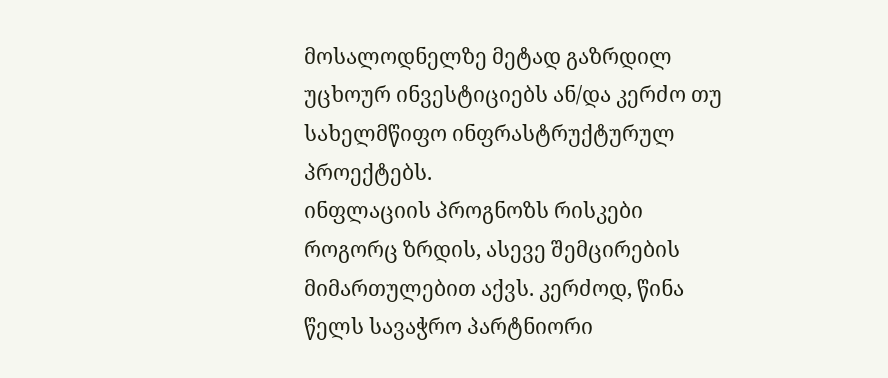მოსალოდნელზე მეტად გაზრდილ უცხოურ ინვესტიციებს ან/და კერძო თუ სახელმწიფო ინფრასტრუქტურულ პროექტებს.
ინფლაციის პროგნოზს რისკები როგორც ზრდის, ასევე შემცირების მიმართულებით აქვს. კერძოდ, წინა წელს სავაჭრო პარტნიორი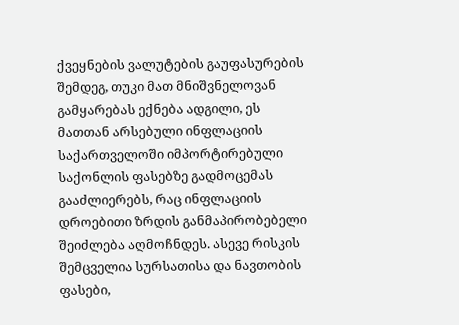ქვეყნების ვალუტების გაუფასურების შემდეგ, თუკი მათ მნიშვნელოვან გამყარებას ექნება ადგილი, ეს მათთან არსებული ინფლაციის საქართველოში იმპორტირებული საქონლის ფასებზე გადმოცემას გააძლიერებს, რაც ინფლაციის დროებითი ზრდის განმაპირობებელი შეიძლება აღმოჩნდეს. ასევე რისკის შემცველია სურსათისა და ნავთობის ფასები,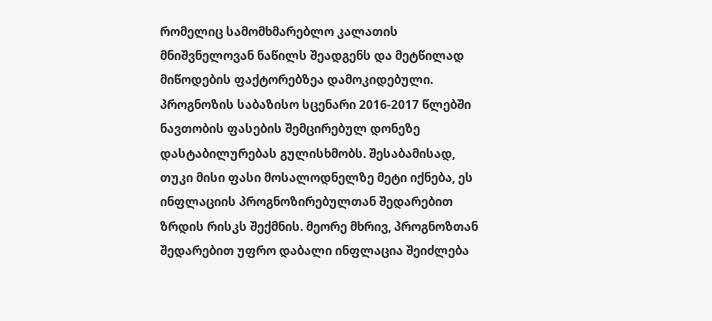რომელიც სამომხმარებლო კალათის მნიშვნელოვან ნაწილს შეადგენს და მეტწილად მიწოდების ფაქტორებზეა დამოკიდებული. პროგნოზის საბაზისო სცენარი 2016-2017 წლებში ნავთობის ფასების შემცირებულ დონეზე დასტაბილურებას გულისხმობს. შესაბამისად, თუკი მისი ფასი მოსალოდნელზე მეტი იქნება, ეს ინფლაციის პროგნოზირებულთან შედარებით ზრდის რისკს შექმნის. მეორე მხრივ, პროგნოზთან შედარებით უფრო დაბალი ინფლაცია შეიძლება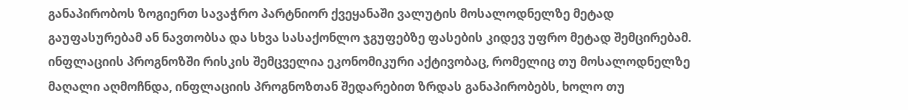განაპირობოს ზოგიერთ სავაჭრო პარტნიორ ქვეყანაში ვალუტის მოსალოდნელზე მეტად გაუფასურებამ ან ნავთობსა და სხვა სასაქონლო ჯგუფებზე ფასების კიდევ უფრო მეტად შემცირებამ. ინფლაციის პროგნოზში რისკის შემცველია ეკონომიკური აქტივობაც, რომელიც თუ მოსალოდნელზე მაღალი აღმოჩნდა, ინფლაციის პროგნოზთან შედარებით ზრდას განაპირობებს, ხოლო თუ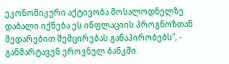ეკონომიკური აქტივობა მოსალოდნელზე დაბალი იქნება ეს ინფლაციის პროგნოზთან შედარებით შემცირებას განაპირობებს", - განმარტავენ ეროვნულ ბანკში.